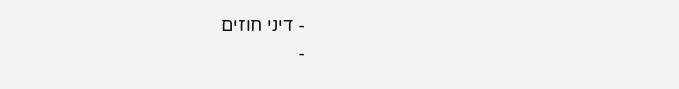- דיני חוזים
-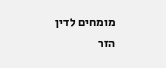מומחים לדין הזר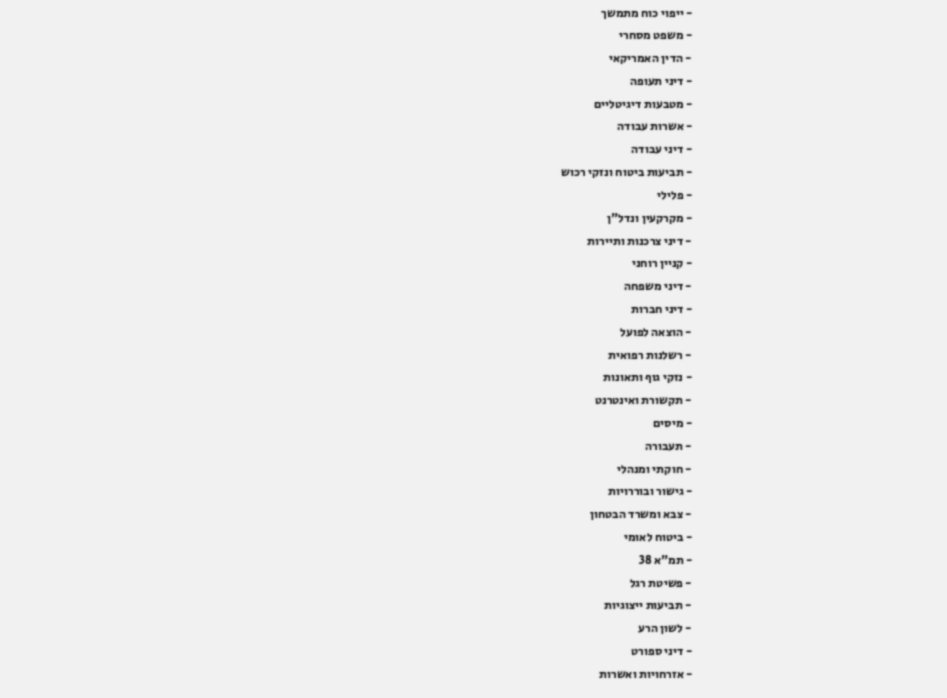- ייפוי כוח מתמשך
- משפט מסחרי
- הדין האמריקאי
- דיני תעופה
- מטבעות דיגיטליים
- אשרות עבודה
- דיני עבודה
- תביעות ביטוח ונזקי רכוש
- פלילי
- מקרקעין ונדל"ן
- דיני צרכנות ותיירות
- קניין רוחני
- דיני משפחה
- דיני חברות
- הוצאה לפועל
- רשלנות רפואית
- נזקי גוף ותאונות
- תקשורת ואינטרנט
- מיסים
- תעבורה
- חוקתי ומנהלי
- גישור ובוררויות
- צבא ומשרד הבטחון
- ביטוח לאומי
- תמ"א 38
- פשיטת רגל
- תביעות ייצוגיות
- לשון הרע
- דיני ספורט
- אזרחויות ואשרות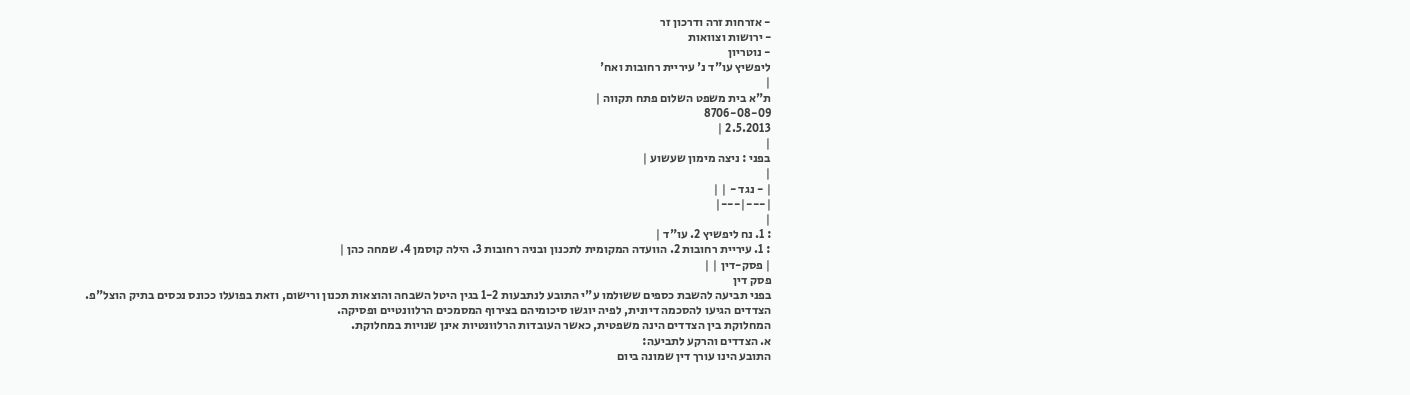- אזרחות זרה ודרכון זר
- ירושות וצוואות
- נוטריון
ליפשיץ עו"ד נ' עיריית רחובות ואח'
|
ת"א בית משפט השלום פתח תקווה |
8706-08-09
2.5.2013 |
|
בפני : ניצה מימון שעשוע |
|
| - נגד - | |
|---|---|
|
: 1. נח ליפשיץ 2. עו"ד |
: 1. עיריית רחובות 2. הוועדה המקומית לתכנון ובניה רחובות 3. הילה קוסמן 4. שמחה כהן |
| פסק-דין | |
פסק דין
בפני תביעה להשבת כספים ששולמו ע"י התובע לנתבעות 1-2 בגין היטל השבחה והוצאות תכנון ורישום, וזאת בפועלו ככונס נכסים בתיק הוצל"פ.
הצדדים הגיעו להסכמה דיונית, לפיה יוגשו סיכומיהם בצירוף המסמכים הרלוונטיים ופסיקה.
המחלוקת בין הצדדים הינה משפטית, כאשר העובדות הרלוונטיות אינן שנויות במחלוקת.
א. הצדדים והרקע לתביעה:
התובע הינו עורך דין שמונה ביום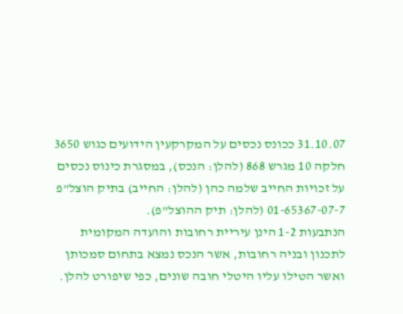31.10.07 ככונס נכסים על המקרקעין הידועים כגוש 3650 חלקה 10 מגרש 868 (להלן: הנכס), במסגרת כינוס נכסים על זכויות החייב שלמה כהן (להלן: החייב) בתיק הוצל"פ 01-65367-07-7 (להלן: תיק ההוצל"פ).
הנתבעות 1-2 הינן עיריית רחובות והועדה המקומית לתכנון ובניה רחובות, אשר הנכס נמצא בתחום סמכותן ואשר הטילו עליו היטלי חובה שונים, כפי שיפורט להלן.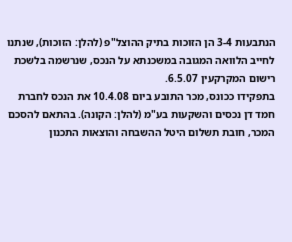הנתבעות 3-4 הן הזוכות בתיק ההוצל"פ (להלן: הזוכות), שנתנו לחייב הלוואה המגובה במשכנתא על הנכס, שנרשמה בלשכת רישום המקרקעין 6.5.07.
בתפקידו ככונס, מכר התובע ביום 10.4.08 את הנכס לחברת חמד דן נכסים והשקעות בע"מ (להלן: הקונה). בהתאם להסכם המכר, חובת תשלום היטל ההשבחה והוצאות התכנון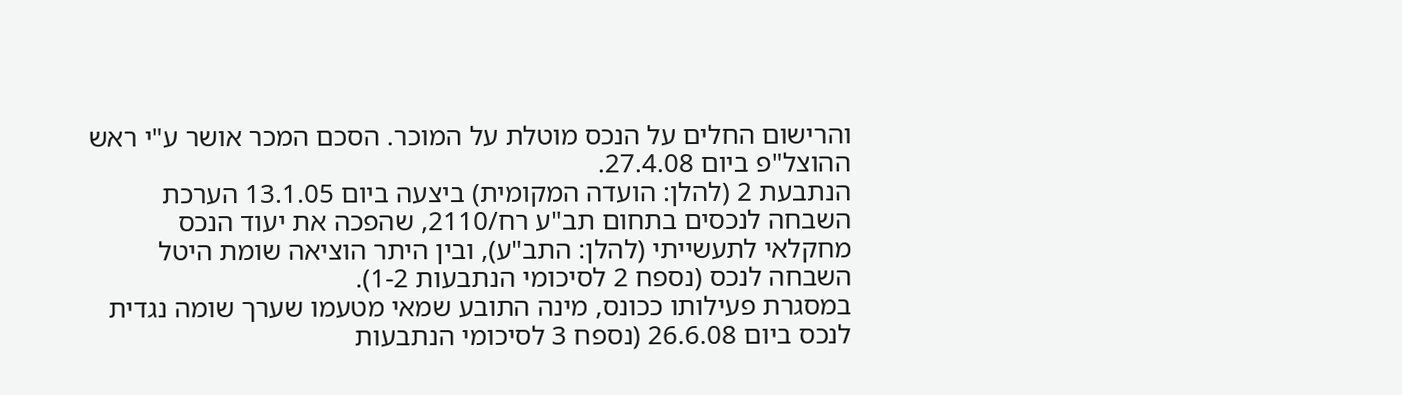והרישום החלים על הנכס מוטלת על המוכר. הסכם המכר אושר ע"י ראש ההוצל"פ ביום 27.4.08.
הנתבעת 2 (להלן: הועדה המקומית) ביצעה ביום 13.1.05 הערכת השבחה לנכסים בתחום תב"ע רח/2110, שהפכה את יעוד הנכס מחקלאי לתעשייתי (להלן: התב"ע), ובין היתר הוציאה שומת היטל השבחה לנכס (נספח 2 לסיכומי הנתבעות 1-2).
במסגרת פעילותו ככונס, מינה התובע שמאי מטעמו שערך שומה נגדית לנכס ביום 26.6.08 (נספח 3 לסיכומי הנתבעות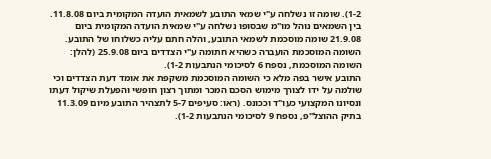1-2). שומה זו נשלחה ע"י שמאי התובע לשמאית הועדה המקומית ביום 11.8.08. בין השמאים נוהל מו"מ שבסופו נשלחה ע"י שמאית הועדה המקומית ביום 21.9.08 שומה מוסכמת לשמאי התובע, והלה חתם עליה כשלוחו של התובע. השומה המוסכמת הועברה כשהיא חתומה ע"י הצדדים ביום 25.9.08 (להלן: השומה המוסכמת, נספח 6 לסיכומי הנתבעות 1-2).
התובע אישר בפה מלא כי השומה המוסכמת משקפת את אומד דעת הצדדים וכי שולמה על ידו לצורך מימוש הסכם המכר ומתוך רצון חופשי והפעלת שיקול דעתו ונסיונו המקצועי כעו"ד וככונס. (ראו: סעיפים 5-7 לתצהיר התובע מיום 11.3.09 בתיק ההוצל"פ, נספח 9 לסיכומי הנתבעות 1-2).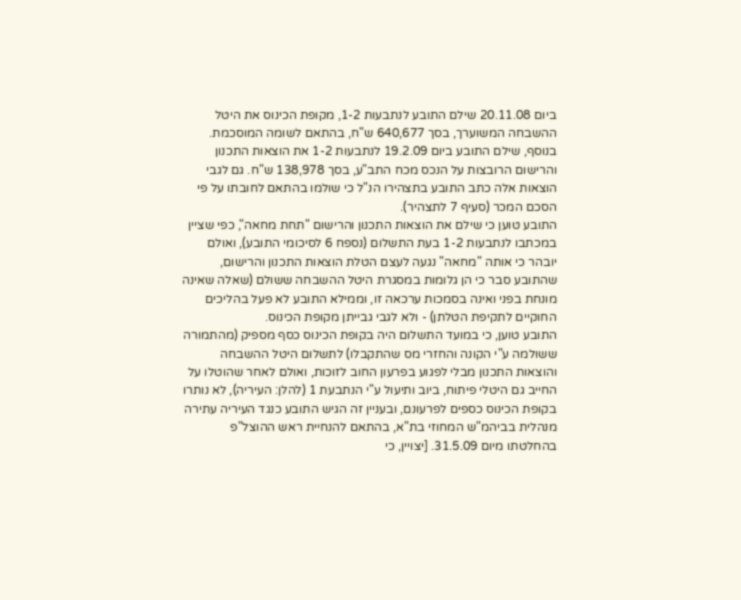ביום 20.11.08 שילם התובע לנתבעות 1-2, מקופת הכינוס את היטל ההשבחה המשוערך, בסך 640,677 ש"ח, בהתאם לשומה המוסכמת. בנוסף, שילם התובע ביום 19.2.09 לנתבעות 1-2 את הוצאות התכנון והרישום הרובצות על הנכס מכח התב"ע, בסך 138,978 ש"ח. גם לגבי הוצאות אלה כתב התובע בתצהירו הנ"ל כי שולמו בהתאם לחובתו על פי הסכם המכר (סעיף 7 לתצהיר).
התובע טוען כי שילם את הוצאות התכנון והרישום "תחת מחאה", כפי שציין במכתבו לנתבעות 1-2 בעת התשלום (נספח 6 לסיכומי התובע), ואולם יובהר כי אותה "מחאה" נגעה לעצם הטלת הוצאות התכנון והרישום, שהתובע סבר כי הן גלומות במסגרת היטל ההשבחה ששולם (שאלה שאינה מונחת בפני ואינה בסמכות ערכאה זו, וממילא התובע לא פעל בהליכים החוקיים לתקיפת הטלתן) - ולא לגבי גבייתן מקופת הכינוס.
התובע טוען, כי במועד התשלום היה בקופת הכינוס כסף מספיק (מהתמורה ששולמה ע"י הקונה והחזרי מס שהתקבלו) לתשלום היטל ההשבחה והוצאות התכנון מבלי לפגוע בפרעון החוב לזוכות, ואולם לאחר שהוטלו על החייב גם היטלי פיתוח, ביוב ותיעול ע"י הנתבעת 1 (להלן: העיריה), לא נותרו בקופת הכינוס כספים לפרעונם, ובעניין זה הגיש התובע כנגד העיריה עתירה מנהלית בביהמ"ש המחוזי בת"א, בהתאם להנחיית ראש ההוצל"פ בהחלטתו מיום 31.5.09. [יצויין, כי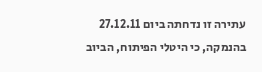עתירה זו נדחתה ביום 27.12.11 בהנמקה, כי היטלי הפיתוח, הביוב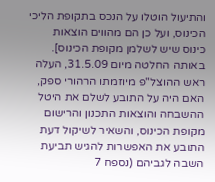והתיעול הוטלו על הנכס בתקופת הליכי הכינוס, ועל כן הם מהווים הוצאות כינוס שיש לשלמן מקופת הכינוס].
באותה החלטה מיום 31.5.09, העלה ראש ההוצל"פ מיוזמתו הרהורי ספק, האם היה על התובע לשלם את היטל ההשבחה והוצאות התכנון והרישום מקופת הכינוס, והשאיר לשיקול דעת התובע את האפשרות להגיש תביעת השבה לגביהם (נספח 7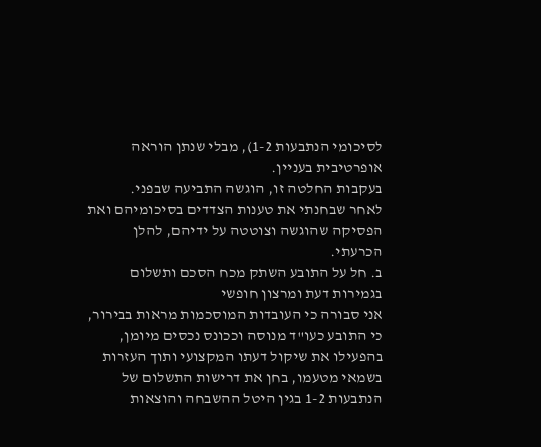לסיכומי הנתבעות 1-2), מבלי שנתן הוראה אופרטיבית בעניין.
בעקבות החלטה זו, הוגשה התביעה שבפני.
לאחר שבחנתי את טענות הצדדים בסיכומיהם ואת הפסיקה שהוגשה וצוטטה על ידיהם, להלן הכרעתי.
ב. חל על התובע השתק מכח הסכם ותשלום בגמירות דעת ומרצון חופשי
אני סבורה כי העובדות המוסכמות מראות בבירור, כי התובע כעו"ד מנוסה וככונס נכסים מיומן, בהפעילו את שיקול דעתו המקצועי ותוך העזרות בשמאי מטעמו, בחן את דרישות התשלום של הנתבעות 1-2 בגין היטל ההשבחה והוצאות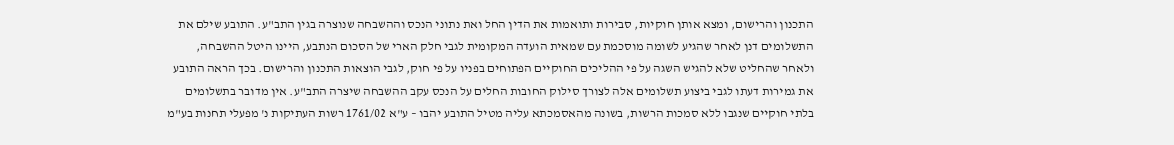התכנון והרישום, ומצא אותן חוקיות, סבירות ותואמות את הדין החל ואת נתוני הנכס וההשבחה שנוצרה בגין התב"ע. התובע שילם את התשלומים דנן לאחר שהגיע לשומה מוסכמת עם שמאית הועדה המקומית לגבי חלק הארי של הסכום הנתבע, היינו היטל ההשבחה, ולאחר שהחליט שלא להגיש השגה על פי ההליכים החוקיים הפתוחים בפניו על פי חוק, לגבי הוצאות התכנון והרישום. בכך הראה התובע את גמירות דעתו לגבי ביצוע תשלומים אלה לצורך סילוק החובות החלים על הנכס עקב ההשבחה שיצרה התב"ע. אין מדובר בתשלומים בלתי חוקיים שנגבו ללא סמכות הרשות, בשונה מהאסמכתא עליה מטיל התובע יהבו – ע"א 1761/02 רשות העתיקות נ' מפעלי תחנות בע"מ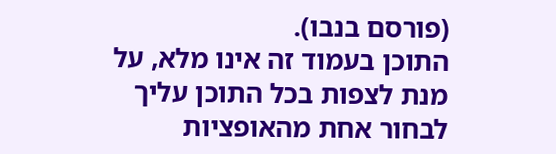(פורסם בנבו).
התוכן בעמוד זה אינו מלא, על מנת לצפות בכל התוכן עליך לבחור אחת מהאופציות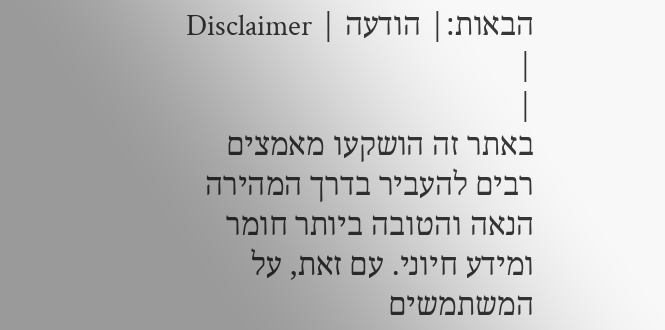הבאות:| הודעה | Disclaimer |
|
באתר זה הושקעו מאמצים רבים להעביר בדרך המהירה הנאה והטובה ביותר חומר ומידע חיוני. עם זאת, על המשתמשים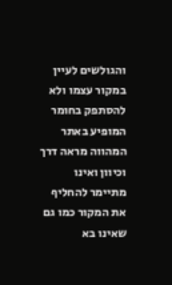והגולשים לעיין במקור עצמו ולא להסתפק בחומר המופיע באתר המהווה מראה דרך וכיוון ואינו מתיימר להחליף את המקור כמו גם שאינו בא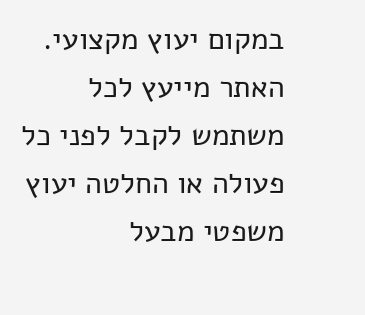במקום יעוץ מקצועי. האתר מייעץ לכל משתמש לקבל לפני כל פעולה או החלטה יעוץ משפטי מבעל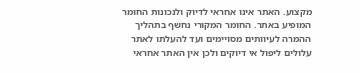מקצוע. האתר אינו אחראי לדיוק ולנכונות החומר המופיע באתר. החומר המקורי נחשף בתהליך ההמרה לעיוותים מסויימים ועד להעלתו לאתר עלולים ליפול אי דיוקים ולכן אין האתר אחראי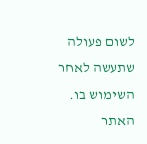לשום פעולה שתעשה לאחר השימוש בו. האתר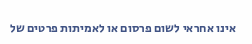אינו אחראי לשום פרסום או לאמיתות פרטים של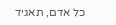כל אדם, תאגיד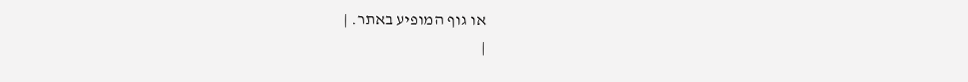או גוף המופיע באתר. |
|